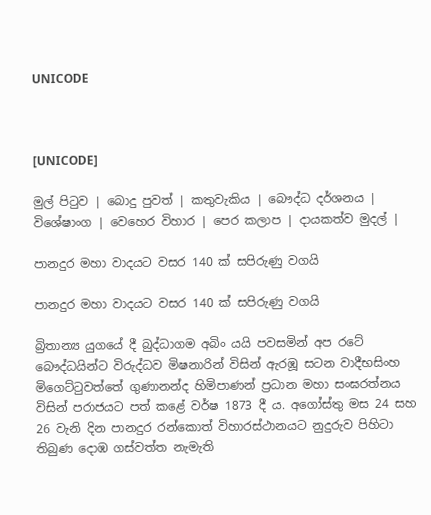UNICODE



[UNICODE]

මුල් පිටුව | බොදු පුවත් | කතුවැකිය | බෞද්ධ දර්ශනය | විශේෂාංග | වෙහෙර විහාර | පෙර කලාප | දායකත්ව මුදල් |

පානදුර මහා වාදයට වසර 140 ක් සපිරුණු වගයි

පානදුර මහා වාදයට වසර 140 ක් සපිරුණු වගයි

බ්‍රිතාන්‍ය යුගයේ දී බුද්ධාගම අබිං යයි පවසමින් අප රටේ බෞද්ධයින්ට විරුද්ධව මිෂනාරින් විසින් ඇරඹූ සටන වාදීභසිංහ මිගෙට්ටුවත්තේ ගුණානන්ද හිමිපාණන් ප්‍රධාන මහා සංඝරත්නය විසින් පරාජයට පත් කළේ වර්ෂ 1873 දී ය. අගෝස්තු මස 24 සහ 26 වැනි දින පානදුර රන්කොත් විහාරස්ථානයට නුදුරුව පිහිටා තිබුණ දොඹ ගස්වත්ත නැමැති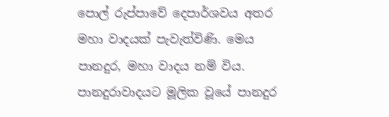පොල් රුප්පාවේ දෙපාර්ශවය අතර මහා වාදයක් පැවැත්විණි. මෙය පානදුර, මහා වාදය නම් විය. පානදුරාවාදයට මූලික වූයේ පානදුර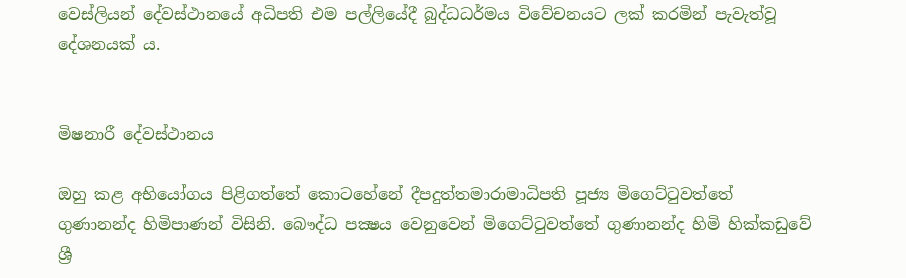වෙස්ලියන් දේවස්ථානයේ අධිපති එම පල්ලියේදී බුද්ධධර්මය විවේචනයට ලක් කරමින් පැවැත්වූ දේශනයක් ය.


මිෂනාරී දේවස්ථානය

ඔහු කළ අභියෝගය පිළිගත්තේ කොටහේනේ දීපදුත්තමාරාමාධිපති පූජ්‍ය මිගෙට්ටුවත්තේ ගුණානන්ද හිමිපාණන් විසිනි. බෞද්ධ පක්‍ෂය වෙනුවෙන් මිගෙට්ටුවත්තේ ගුණානන්ද හිමි හික්කඩුවේ ශ්‍රී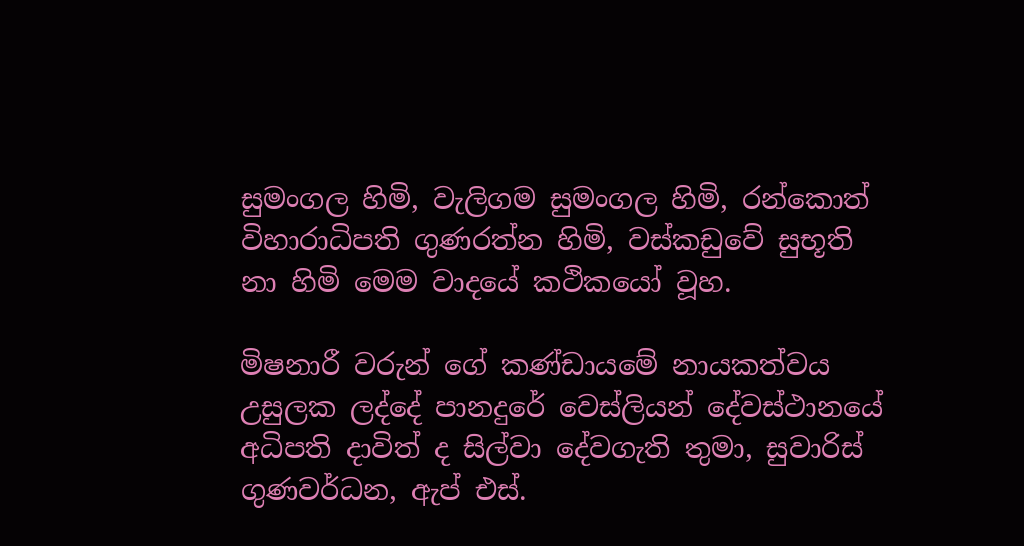සුමංගල හිමි, වැලිගම සුමංගල හිමි, රන්කොත් විහාරාධිපති ගුණරත්න හිමි, වස්කඩුවේ සුභූති නා හිමි මෙම වාදයේ කථිකයෝ වූහ.

මිෂනාරී වරුන් ගේ කණ්ඩායමේ නායකත්වය උසුලක ලද්දේ පානදුරේ වෙස්ලියන් දේවස්ථානයේ අධිපති දාවිත් ද සිල්වා දේවගැති තුමා, සුවාරිස් ගුණවර්ධන, ඇප් එස්.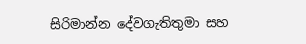සිරිමාන්න දේවගැතිතුමා සහ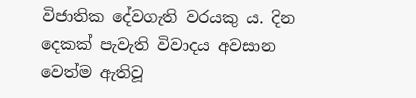විජාතික දේවගැති වරයකු ය. දින දෙකක් පැවැති විවාදය අවසාන වෙත්ම ඇතිවූ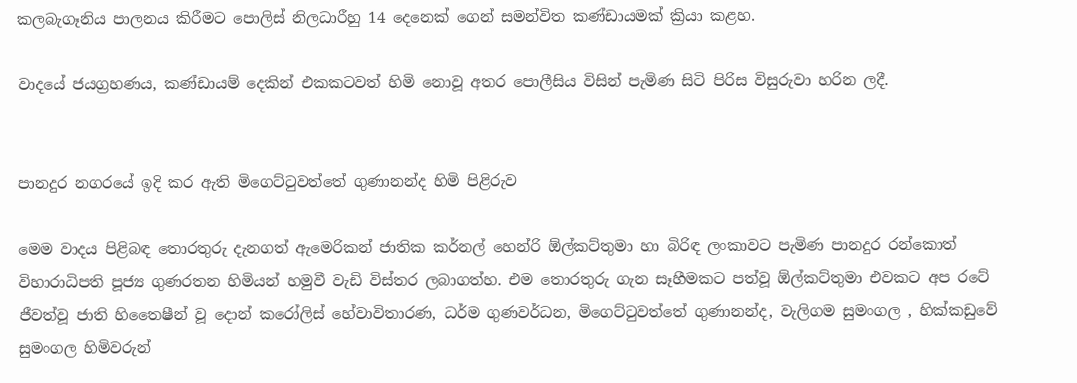කලබැගෑනිය පාලනය කිරීමට පොලිස් නිලධාරීහු 14 දෙනෙක් ගෙන් සමන්විත කණ්ඩායමක් ක්‍රියා කළහ.

වාදයේ ජයග්‍රහණය, කණ්ඩායම් දෙකින් එකකටවත් හිමි නොවූ අතර පොලීසිය විසින් පැමිණ සිටි පිරිස විසුරුවා හරින ලදී.


පානදුර නගරයේ ඉදි කර ඇති මිගෙට්ටුවත්තේ ගුණානන්ද හිමි පිළිරුව

මෙම වාදය පිළිබඳ තොරතුරු දැනගත් ඇමෙරිකන් ජාතික කර්නල් හෙන්රි ඕල්කට්තුමා හා බිරිඳ ලංකාවට පැමිණ පානදුර රන්කොත් විහාරාධිපති පූජ්‍ය ගුණරතන හිමියන් හමුවී වැඩි විස්තර ලබාගත්හ. එම තොරතුරු ගැන සෑහීමකට පත්වූ ඕල්කට්තුමා එවකට අප රටේ ජීවත්වූ ජාති හිතෛෂීන් වූ දොන් කරෝලිස් හේවාවිතාරණ, ධර්ම ගුණවර්ධන, මිගෙට්ටුවත්තේ ගුණානන්ද, වැලිගම සුමංගල , හික්කඩුවේ සුමංගල හිමිවරුන්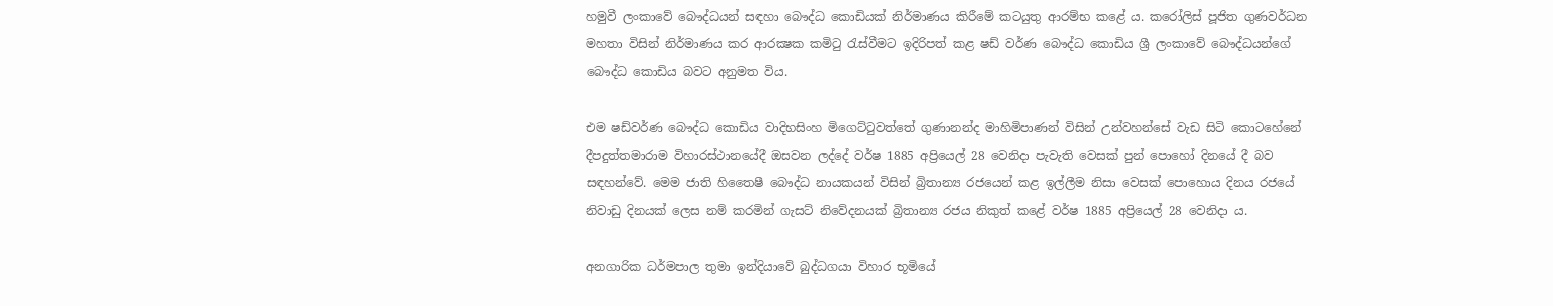හමුවී ලංකාවේ බෞද්ධයන් සඳහා බෞද්ධ කොඩියක් නිර්මාණය කිරීමේ කටයුතු ආරම්භ කළේ ය. කරෝලිස් පූජිත ගුණවර්ධන මහතා විසින් නිර්මාණය කර ආරක්‍ෂක කමිටු රැස්වීමට ඉදිරිපත් කළ ෂඩ් වර්ණ බෞද්ධ කොඩිය ශ්‍රී ලංකාවේ බෞද්ධයන්ගේ බෞද්ධ කොඩිය බවට අනුමත විය.

එම ෂඩ්වර්ණ බෞද්ධ කොඩිය වාදිභසිංහ මිගෙට්ටුවත්තේ ගුණානන්ද මාහිමිපාණන් විසින් උන්වහන්සේ වැඩ සිටි කොටහේනේ දීපදුත්තමාරාම විහාරස්ථානයේදී ඔසවන ලද්දේ වර්ෂ 1885 අප්‍රියෙල් 28 වෙනිදා පැවැති වෙසක් පුන් පොහෝ දිනයේ දී බව සඳහන්වේ. මෙම ජාති හිතෛෂී බෞද්ධ නායකයන් විසින් බ්‍රිතාන්‍ය රජයෙන් කළ ඉල්ලීම නිසා වෙසක් පොහොය දිනය රජයේ නිවාඩු දිනයක් ලෙස නම් කරමින් ගැසට් නිවේදනයක් බ්‍රිතාන්‍ය රජය නිකුත් කළේ වර්ෂ 1885 අප්‍රියෙල් 28 වෙනිදා ය.

අනගාරික ධර්මපාල තුමා ඉන්දියාවේ බුද්ධගයා විහාර භූමියේ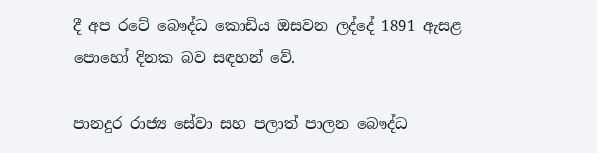දී අප රටේ බෞද්ධ කොඩිය ඔසවන ලද්දේ 1891 ඇසළ පොහෝ දිනක බව සඳහන් වේ.

පානදුර රාජ්‍ය සේවා සහ පලාත් පාලන බෞද්ධ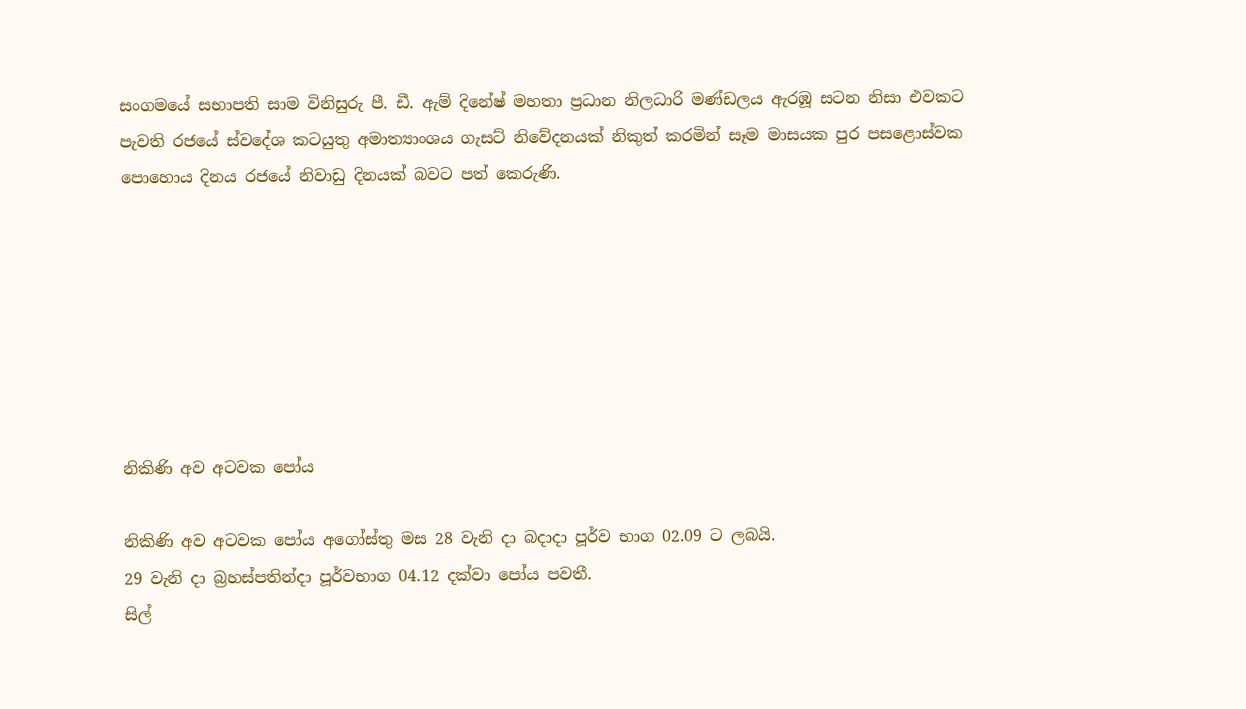සංගමයේ සභාපති සාම විනිසුරු පී. ඩී. ඇම් දිනේෂ් මහතා ප්‍රධාන නිලධාරි මණ්ඩලය ඇරඹූ සටන නිසා එවකට පැවති රජයේ ස්වදේශ කටයුතු අමාත්‍යාංශය ගැසට් නිවේදනයක් නිකුත් කරමින් සෑම මාසයක පුර පසළොස්වක පොහොය දිනය රජයේ නිවාඩු දිනයක් බවට පත් කෙරුණි.







නිකිණි අව අටවක පෝය

නිකිණි අව අටවක පෝය අගෝස්තු මස 28 වැනි දා බදාදා පූර්ව භාග 02.09 ට ලබයි.
29 වැනි දා බ්‍රහස්පතින්දා පූර්වභාග 04.12 දක්වා පෝය පවතී.
සිල්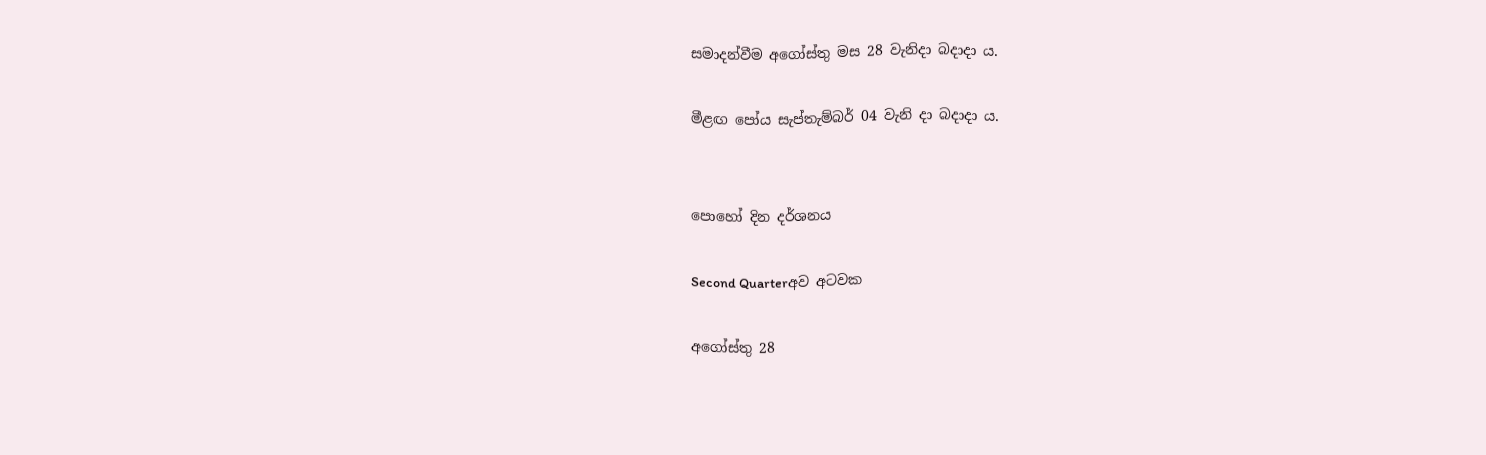සමාදන්වීම අගෝස්තු මස 28 වැනිදා බදාදා ය.

මීළඟ පෝය සැප්තැම්බර් 04 වැනි දා බදාදා ය.


පොහෝ දින දර්ශනය

Second Quarterඅව අටවක

අගෝස්තු 28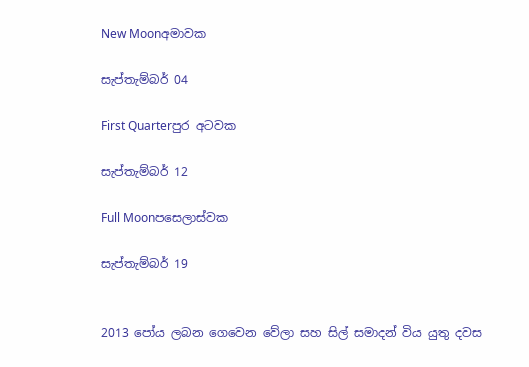New Moonඅමාවක

සැප්තැම්බර් 04

First Quarterපුර අටවක

සැප්තැම්බර් 12

Full Moonපසෙලාස්වක

සැප්තැම්බර් 19


2013 පෝය ලබන ගෙවෙන වේලා සහ සිල් සමාදන් විය යුතු දවස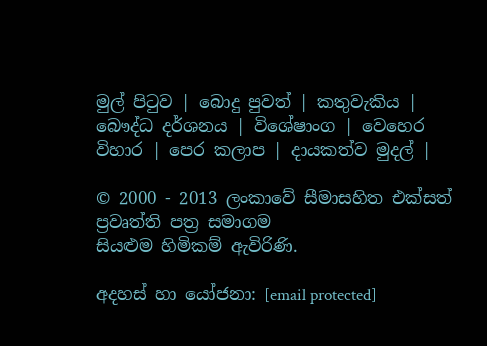මුල් පිටුව | බොදු පුවත් | කතුවැකිය | බෞද්ධ දර්ශනය | විශේෂාංග | වෙහෙර විහාර | පෙර කලාප | දායකත්ව මුදල් |

© 2000 - 2013 ලංකාවේ සීමාසහිත එක්සත් ප්‍රවෘත්ති පත්‍ර සමාගම
සියළුම හිමිකම් ඇවිරිණි.

අදහස් හා යෝජනා: [email protected]